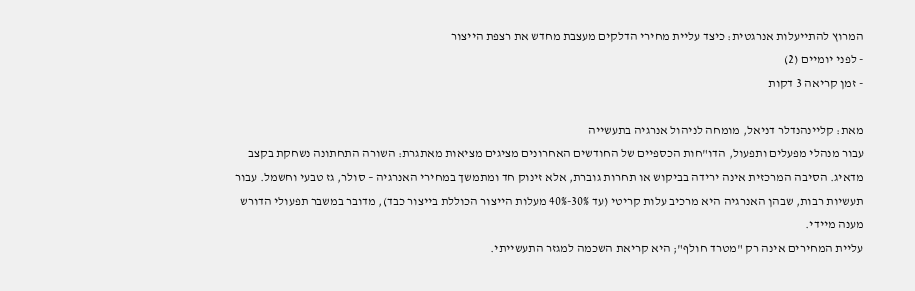המרוץ להתייעלות אנרגטית: כיצד עליית מחירי הדלקים מעצבת מחדש את רצפת הייצור
- לפני יומיים (2)
- זמן קריאה 3 דקות

מאת: קליינהנדלר דניאל, מומחה לניהול אנרגיה בתעשייה
עבור מנהלי מפעלים ותפעול, הדו"חות הכספיים של החודשים האחרונים מציגים מציאות מאתגרת: השורה התחתונה נשחקת בקצב מדאיג. הסיבה המרכזית אינה ירידה בביקוש או תחרות גוברת, אלא זינוק חד ומתמשך במחירי האנרגיה – סולר, גז טבעי וחשמל. עבור תעשיות רבות, שבהן האנרגיה היא מרכיב עלות קריטי (עד 30%-40% מעלות הייצור הכוללת בייצור כבד), מדובר במשבר תפעולי הדורש מענה מיידי.
עליית המחירים אינה רק "מטרד חולף"; היא קריאת השכמה למגזר התעשייתי.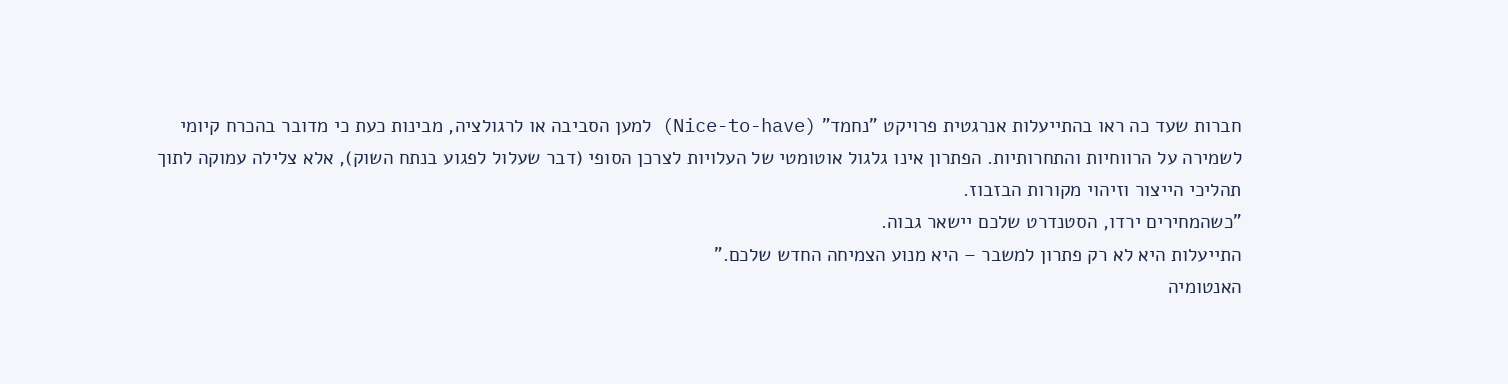חברות שעד כה ראו בהתייעלות אנרגטית פרויקט "נחמד" (Nice-to-have) למען הסביבה או לרגולציה, מבינות כעת כי מדובר בהכרח קיומי לשמירה על הרווחיות והתחרותיות. הפתרון אינו גלגול אוטומטי של העלויות לצרכן הסופי (דבר שעלול לפגוע בנתח השוק), אלא צלילה עמוקה לתוך תהליכי הייצור וזיהוי מקורות הבזבוז.
"כשהמחירים ירדו, הסטנדרט שלכם יישאר גבוה.
התייעלות היא לא רק פתרון למשבר – היא מנוע הצמיחה החדש שלכם."
האנטומיה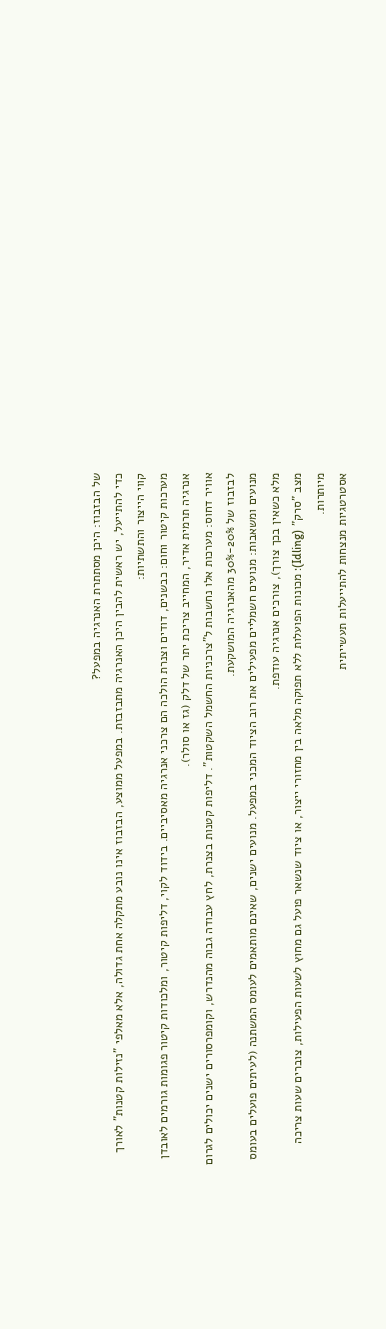של הבזבוז: היכן מסתתרת האנרגיה במפעל?
כדי להתייעל, יש ראשית להבין היכן האנרגיה מתבזבזת. במפעל ממוצע, הבזבוז אינו נובע מתקלה אחת גדולה, אלא מאלפי "נזילות קטנות" לאורך קווי הייצור והתשתיות:
מערכות קיטור וחום: כבשנים, דודים וצנרת הולכה הם צרכני אנרגיה מאסיביים. בידוד לקוי, דליפות קיטור, ומלכודות קיטור פגומות גורמים לאובדן אנרגיה תרמית אדיר, המחייב צריכת יתר של דלק (גז או סולר).
אוויר דחוס: מערכות אלו נחשבות ל"צרכניות החשמל השקטות". דליפות קטנות בצנרת, לחץ עבודה גבוה מהנדרש, וקומפרסורים ישנים יכולים לגרום לבזבוז של 20%-30% מהאנרגיה המושקעת.
מנועים ומשאבות: מנועים חשמליים מפעילים את רוב הציוד המכני במפעל. מנועים ישנים, שאינם מותאמים לעומס המשתנה (לעיתים פועלים בעומס מלא כשאין בכך צורך), צורכים אנרגיה עודפת.
מצב "סרק" (Idling): מכונות הפועלות ללא תפוקה מלאה בין מחזורי ייצור, או ציוד שנשאר פועל גם מחוץ לשעות הפעילות, צוברים שעות צריכה מיותרות.
אסטרטגיות מנצחות להתייעלות תעשייתית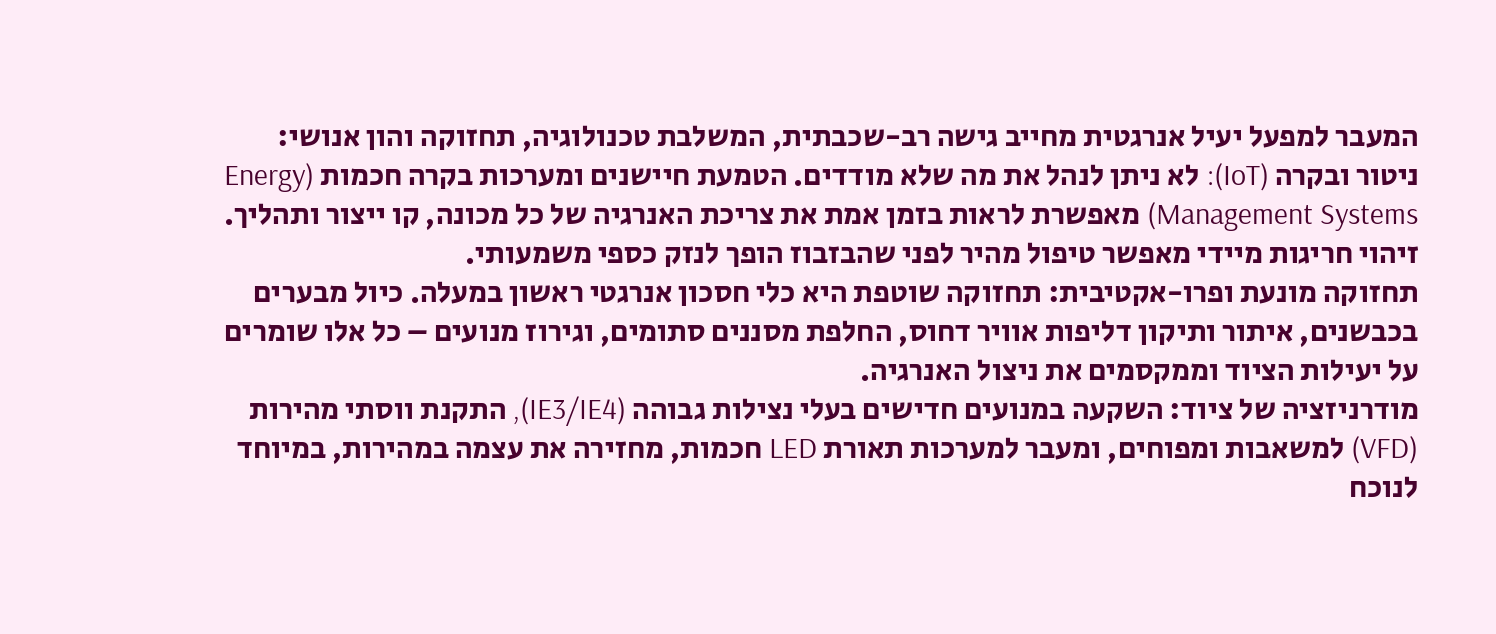המעבר למפעל יעיל אנרגטית מחייב גישה רב-שכבתית, המשלבת טכנולוגיה, תחזוקה והון אנושי:
ניטור ובקרה (IoT): לא ניתן לנהל את מה שלא מודדים. הטמעת חיישנים ומערכות בקרה חכמות (Energy Management Systems) מאפשרת לראות בזמן אמת את צריכת האנרגיה של כל מכונה, קו ייצור ותהליך. זיהוי חריגות מיידי מאפשר טיפול מהיר לפני שהבזבוז הופך לנזק כספי משמעותי.
תחזוקה מונעת ופרו-אקטיבית: תחזוקה שוטפת היא כלי חסכון אנרגטי ראשון במעלה. כיול מבערים בכבשנים, איתור ותיקון דליפות אוויר דחוס, החלפת מסננים סתומים, וגירוז מנועים – כל אלו שומרים על יעילות הציוד וממקסמים את ניצול האנרגיה.
מודרניזציה של ציוד: השקעה במנועים חדישים בעלי נצילות גבוהה (IE3/IE4), התקנת ווסתי מהירות (VFD) למשאבות ומפוחים, ומעבר למערכות תאורת LED חכמות, מחזירה את עצמה במהירות, במיוחד לנוכח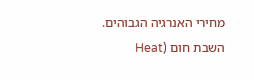מחירי האנרגיה הגבוהים.
השבת חום (Heat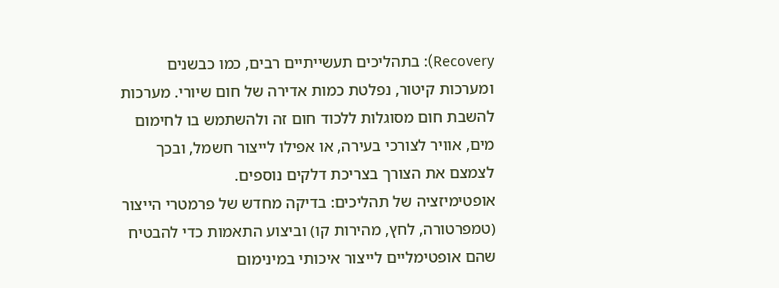Recovery): בתהליכים תעשייתיים רבים, כמו כבשנים ומערכות קיטור, נפלטת כמות אדירה של חום שיורי. מערכות להשבת חום מסוגלות ללכוד חום זה ולהשתמש בו לחימום מים, אוויר לצורכי בעירה, או אפילו לייצור חשמל, ובכך לצמצם את הצורך בצריכת דלקים נוספים.
אופטימיזציה של תהליכים: בדיקה מחדש של פרמטרי הייצור (טמפרטורה, לחץ, מהירות קו) וביצוע התאמות כדי להבטיח שהם אופטימליים לייצור איכותי במינימום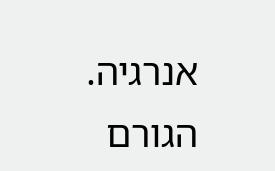אנרגיה.
הגורם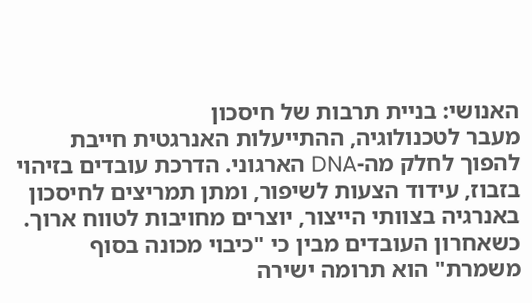האנושי: בניית תרבות של חיסכון
מעבר לטכנולוגיה, ההתייעלות האנרגטית חייבת להפוך לחלק מה-DNA הארגוני. הדרכת עובדים בזיהוי בזבוז, עידוד הצעות לשיפור, ומתן תמריצים לחיסכון באנרגיה בצוותי הייצור, יוצרים מחויבות לטווח ארוך. כשאחרון העובדים מבין כי "כיבוי מכונה בסוף משמרת" הוא תרומה ישירה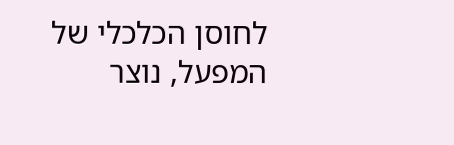לחוסן הכלכלי של המפעל, נוצר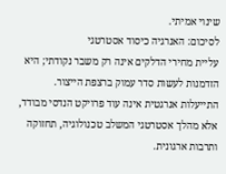שינוי אמיתי.
לסיכום: האנרגיה כיסוד אסטרטגי
עליית מחירי הדלקים אינה רק משבר נקודתי; היא הזדמנות לעשות סדר עמוק ברצפת הייצור. התייעלות אנרגטית אינה עוד פרויקט הנדסי מבודד, אלא מהלך אסטרטגי המשלב טכנולוגיה, תחזוקה ותרבות ארגונית.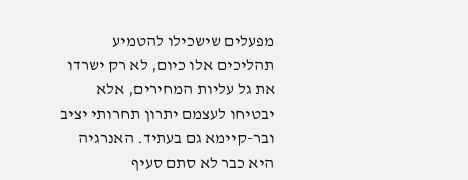מפעלים שישכילו להטמיע תהליכים אלו כיום, לא רק ישרדו את גל עליות המחירים, אלא יבטיחו לעצמם יתרון תחרותי יציב ובר-קיימא גם בעתיד. האנרגיה היא כבר לא סתם סעיף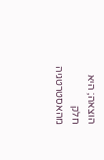הוצאה; היא חלק מהאסטרטגיה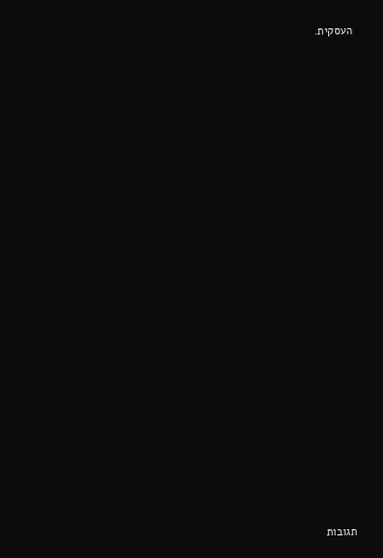העסקית.























תגובות